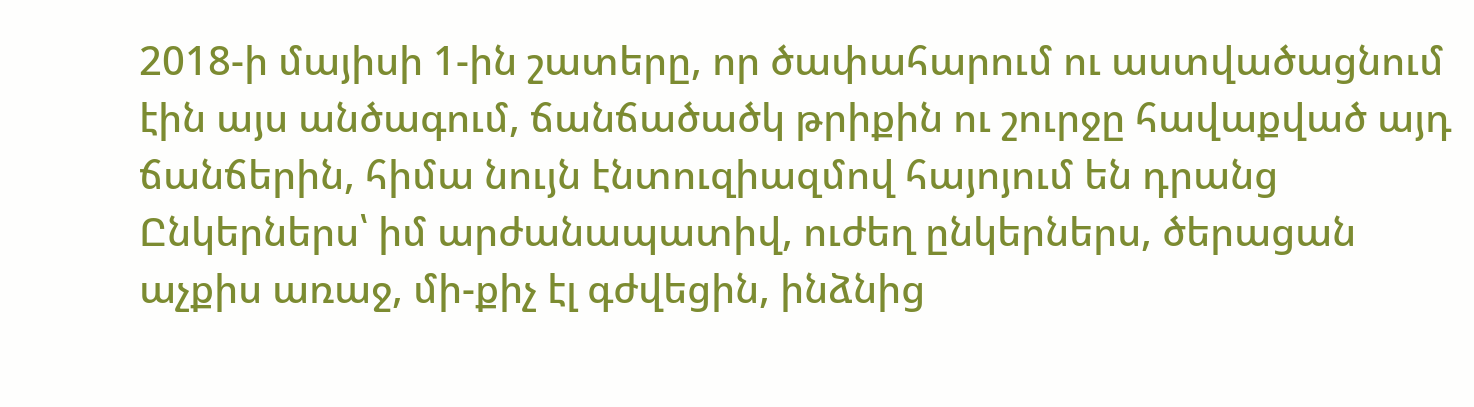2018-ի մայիսի 1-ին շատերը, որ ծափահարում ու աստվածացնում էին այս անծագում, ճանճածածկ թրիքին ու շուրջը հավաքված այդ ճանճերին, հիմա նույն էնտուզիազմով հայոյում են դրանց
Ընկերներս՝ իմ արժանապատիվ, ուժեղ ընկերներս, ծերացան աչքիս առաջ, մի-քիչ էլ գժվեցին, ինձնից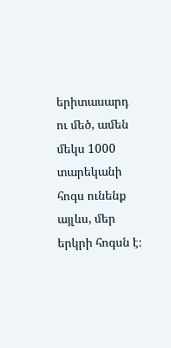երիտասարդ ու մեծ, ամեն մեկս 1000 տարեկանի հոգս ունենք այլևս, մեր երկրի հոգսն է։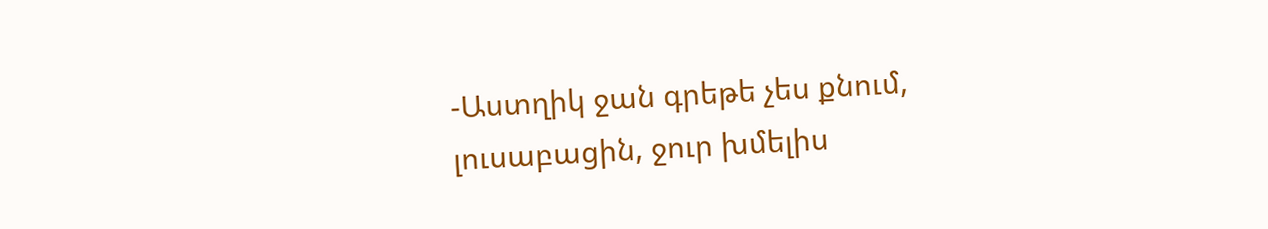-Աստղիկ ջան գրեթե չես քնում, լուսաբացին, ջուր խմելիս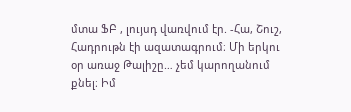մտա ՖԲ , լույսդ վառվում էր. -Հա, Շուշ, Հադրութն էի ազատագրում։ Մի երկու օր առաջ Թալիշը… չեմ կարողանում քնել։ Իմ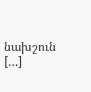նախշուն […]